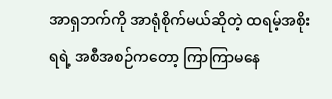အာရှဘက်ကို အာရုံစိုက်မယ်ဆိုတဲ့ ထရမ့်အစိုးရရဲ့ အစီအစဉ်ကတော့ ကြာကြာမနေ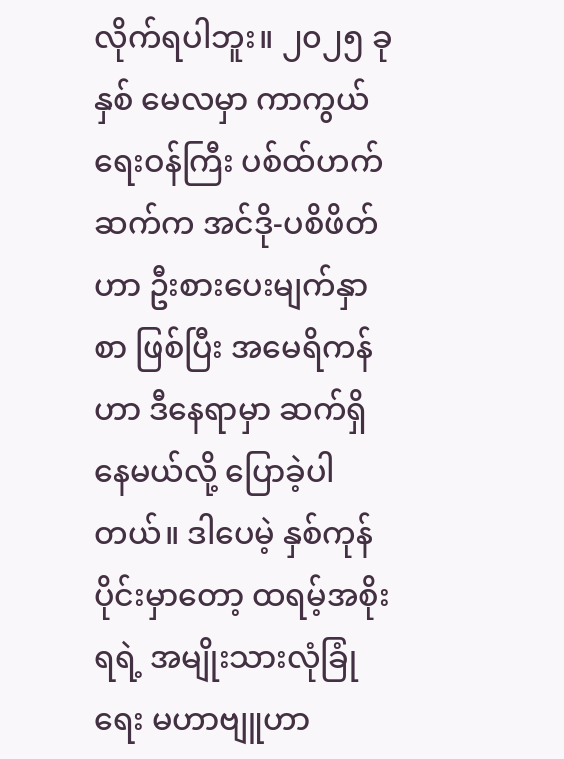လိုက်ရပါဘူး။ ၂၀၂၅ ခုနှစ် မေလမှာ ကာကွယ်ရေးဝန်ကြီး ပစ်ထ်ဟက်ဆက်က အင်ဒို-ပစိဖိတ်ဟာ ဦးစားပေးမျက်နှာစာ ဖြစ်ပြီး အမေရိကန်ဟာ ဒီနေရာမှာ ဆက်ရှိနေမယ်လို့ ပြောခဲ့ပါတယ်။ ဒါပေမဲ့ နှစ်ကုန်ပိုင်းမှာတော့ ထရမ့်အစိုးရရဲ့ အမျိုးသားလုံခြုံရေး မဟာဗျူဟာ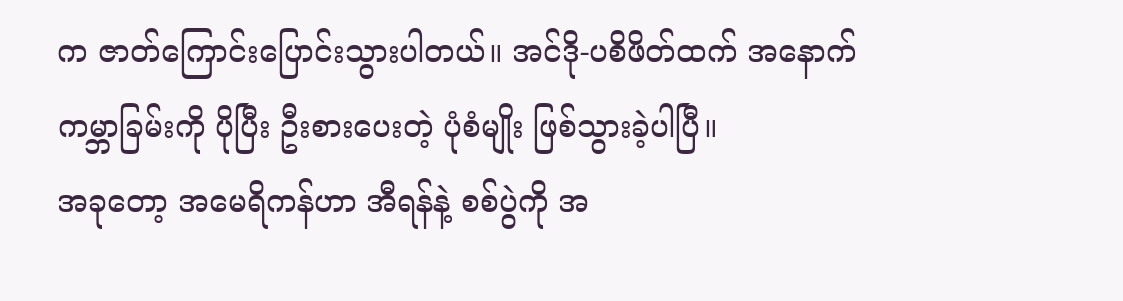က ဇာတ်ကြောင်းပြောင်းသွားပါတယ်။ အင်ဒို-ပစိဖိတ်ထက် အနောက်ကမ္ဘာခြမ်းကို ပိုပြီး ဦးစားပေးတဲ့ ပုံစံမျိုး ဖြစ်သွားခဲ့ပါပြီ။
အခုတော့ အမေရိကန်ဟာ အီရန်နဲ့ စစ်ပွဲကို အ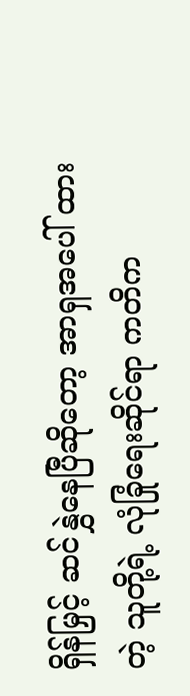ရှိန်မြှင့် ဆင်နွှဲနေပြီဆိုတော့ အာရှအပေါ် ထားတဲ့ သူတို့ရဲ့ လုံခြုံရေးဆိုင်ရာ ကတိက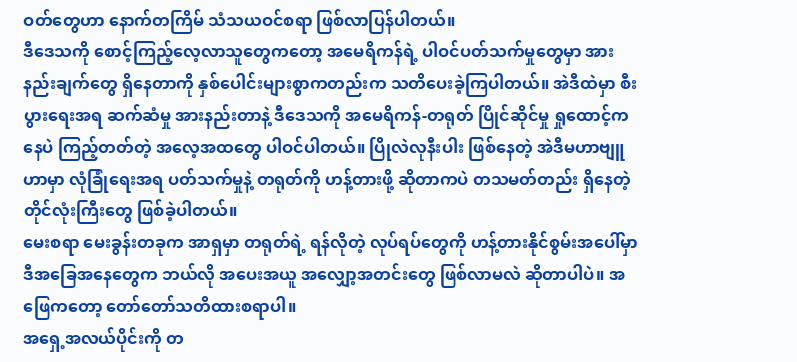ဝတ်တွေဟာ နောက်တကြိမ် သံသယဝင်စရာ ဖြစ်လာပြန်ပါတယ်။
ဒီဒေသကို စောင့်ကြည့်လေ့လာသူတွေကတော့ အမေရိကန်ရဲ့ ပါဝင်ပတ်သက်မှုတွေမှာ အားနည်းချက်တွေ ရှိနေတာကို နှစ်ပေါင်းများစွာကတည်းက သတိပေးခဲ့ကြပါတယ်။ အဲဒီထဲမှာ စီးပွားရေးအရ ဆက်ဆံမှု အားနည်းတာနဲ့ ဒီဒေသကို အမေရိကန်-တရုတ် ပြိုင်ဆိုင်မှု ရှုထောင့်ကနေပဲ ကြည့်တတ်တဲ့ အလေ့အထတွေ ပါဝင်ပါတယ်။ ပြိုလဲလုနီးပါး ဖြစ်နေတဲ့ အဲဒီမဟာဗျူဟာမှာ လုံခြုံရေးအရ ပတ်သက်မှုနဲ့ တရုတ်ကို ဟန့်တားဖို့ ဆိုတာကပဲ တသမတ်တည်း ရှိနေတဲ့ တိုင်လုံးကြီးတွေ ဖြစ်ခဲ့ပါတယ်။
မေးစရာ မေးခွန်းတခုက အာရှမှာ တရုတ်ရဲ့ ရန်လိုတဲ့ လုပ်ရပ်တွေကို ဟန့်တားနိုင်စွမ်းအပေါ်မှာ ဒီအခြေအနေတွေက ဘယ်လို အပေးအယူ အလျှော့အတင်းတွေ ဖြစ်လာမလဲ ဆိုတာပါပဲ။ အဖြေကတော့ တော်တော်သတိထားစရာပါ။
အရှေ့အလယ်ပိုင်းကို တ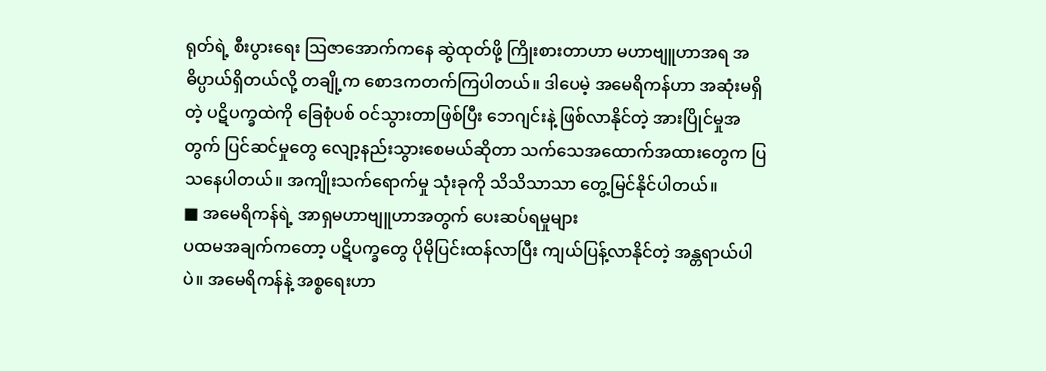ရုတ်ရဲ့ စီးပွားရေး ဩဇာအောက်ကနေ ဆွဲထုတ်ဖို့ ကြိုးစားတာဟာ မဟာဗျူဟာအရ အဓိပ္ပာယ်ရှိတယ်လို့ တချို့က စောဒကတက်ကြပါတယ်။ ဒါပေမဲ့ အမေရိကန်ဟာ အဆုံးမရှိတဲ့ ပဋိပက္ခထဲကို ခြေစုံပစ် ဝင်သွားတာဖြစ်ပြီး ဘေဂျင်းနဲ့ ဖြစ်လာနိုင်တဲ့ အားပြိုင်မှုအတွက် ပြင်ဆင်မှုတွေ လျော့နည်းသွားစေမယ်ဆိုတာ သက်သေအထောက်အထားတွေက ပြသနေပါတယ်။ အကျိုးသက်ရောက်မှု သုံးခုကို သိသိသာသာ တွေ့မြင်နိုင်ပါတယ်။
■ အမေရိကန်ရဲ့ အာရှမဟာဗျူဟာအတွက် ပေးဆပ်ရမှုများ
ပထမအချက်ကတော့ ပဋိပက္ခတွေ ပိုမိုပြင်းထန်လာပြီး ကျယ်ပြန့်လာနိုင်တဲ့ အန္တရာယ်ပါပဲ။ အမေရိကန်နဲ့ အစ္စရေးဟာ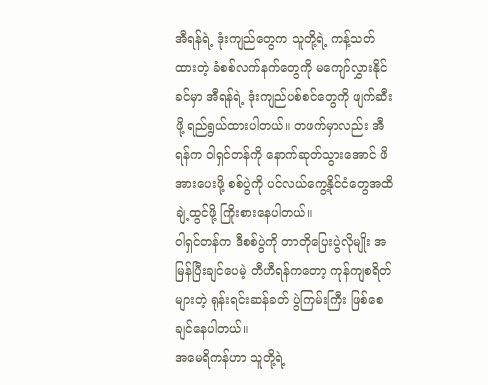အီရန်ရဲ့ ဒုံးကျည်တွေက သူတို့ရဲ့ ကန့်သတ်ထားတဲ့ ခံစစ်လက်နက်တွေကို မကျော်လွှားနိုင်ခင်မှာ အီရန်ရဲ့ ဒုံးကျည်ပစ်စင်တွေကို ဖျက်ဆီးဖို့ ရည်ရွယ်ထားပါတယ်။ တဖက်မှာလည်း အီရန်က ဝါရှင်တန်ကို နောက်ဆုတ်သွားအောင် ဖိအားပေးဖို့ စစ်ပွဲကို ပင်လယ်ကွေ့နိုင်ငံတွေအထိ ချဲ့ထွင်ဖို့ ကြိုးစားနေပါတယ်။
ဝါရှင်တန်က ဒီစစ်ပွဲကို တာတိုပြေးပွဲလိုမျိုး အမြန်ပြီးချင်ပေမဲ့ တီဟီရန်ကတော့ ကုန်ကျစရိတ်များတဲ့ ရုန်းရင်းဆန်ခတ် ပွဲကြမ်းကြီး ဖြစ်စေချင်နေပါတယ်။
အမေရိကန်ဟာ သူတို့ရဲ့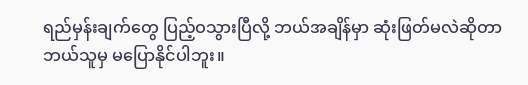ရည်မှန်းချက်တွေ ပြည့်ဝသွားပြီလို့ ဘယ်အချိန်မှာ ဆုံးဖြတ်မလဲဆိုတာ ဘယ်သူမှ မပြောနိုင်ပါဘူး။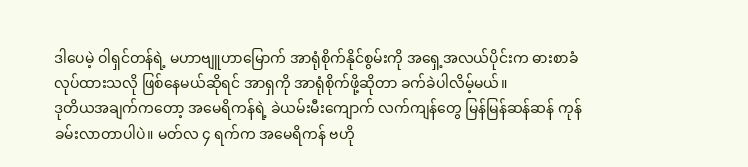ဒါပေမဲ့ ဝါရှင်တန်ရဲ့ မဟာဗျူဟာမြောက် အာရုံစိုက်နိုင်စွမ်းကို အရှေ့အလယ်ပိုင်းက ဓားစာခံလုပ်ထားသလို ဖြစ်နေမယ်ဆိုရင် အာရှကို အာရုံစိုက်ဖို့ဆိုတာ ခက်ခဲပါလိမ့်မယ်။
ဒုတိယအချက်ကတော့ အမေရိကန်ရဲ့ ခဲယမ်းမီးကျောက် လက်ကျန်တွေ မြန်မြန်ဆန်ဆန် ကုန်ခမ်းလာတာပါပဲ။ မတ်လ ၄ ရက်က အမေရိကန် ဗဟို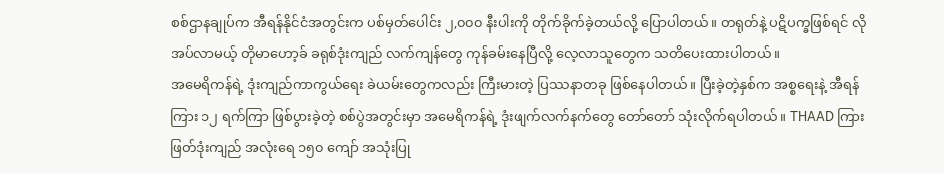စစ်ဌာနချုပ်က အီရန်နိုင်ငံအတွင်းက ပစ်မှတ်ပေါင်း ၂,၀၀၀ နီးပါးကို တိုက်ခိုက်ခဲ့တယ်လို့ ပြောပါတယ်။ တရုတ်နဲ့ ပဋိပက္ခဖြစ်ရင် လိုအပ်လာမယ့် တိုမာဟော့ခ် ခရုစ်ဒုံးကျည် လက်ကျန်တွေ ကုန်ခမ်းနေပြီလို့ လေ့လာသူတွေက သတိပေးထားပါတယ်။
အမေရိကန်ရဲ့ ဒုံးကျည်ကာကွယ်ရေး ခဲယမ်းတွေကလည်း ကြီးမားတဲ့ ပြဿနာတခု ဖြစ်နေပါတယ်။ ပြီးခဲ့တဲ့နှစ်က အစ္စရေးနဲ့ အီရန်ကြား ၁၂ ရက်ကြာ ဖြစ်ပွားခဲ့တဲ့ စစ်ပွဲအတွင်းမှာ အမေရိကန်ရဲ့ ဒုံးဖျက်လက်နက်တွေ တော်တော် သုံးလိုက်ရပါတယ်။ THAAD ကြားဖြတ်ဒုံးကျည် အလုံးရေ ၁၅၀ ကျော် အသုံးပြု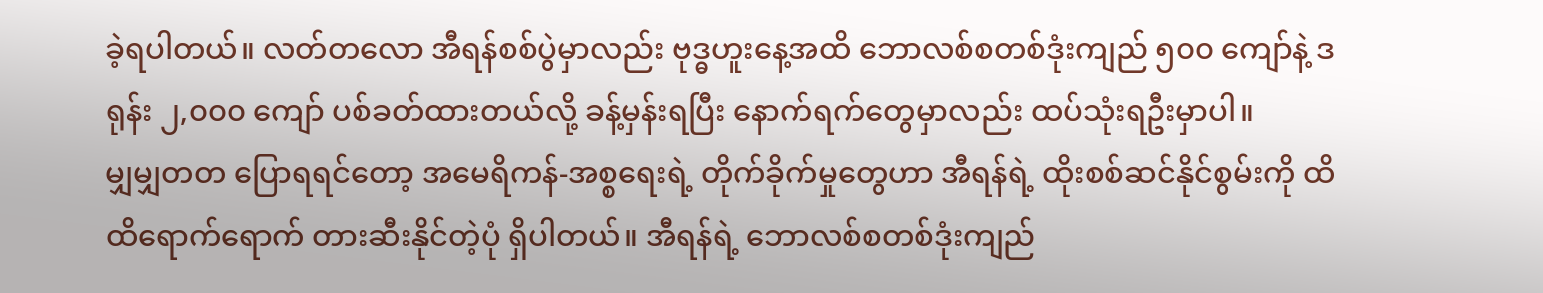ခဲ့ရပါတယ်။ လတ်တလော အီရန်စစ်ပွဲမှာလည်း ဗုဒ္ဓဟူးနေ့အထိ ဘောလစ်စတစ်ဒုံးကျည် ၅၀၀ ကျော်နဲ့ ဒရုန်း ၂,၀၀၀ ကျော် ပစ်ခတ်ထားတယ်လို့ ခန့်မှန်းရပြီး နောက်ရက်တွေမှာလည်း ထပ်သုံးရဦးမှာပါ။
မျှမျှတတ ပြောရရင်တော့ အမေရိကန်-အစ္စရေးရဲ့ တိုက်ခိုက်မှုတွေဟာ အီရန်ရဲ့ ထိုးစစ်ဆင်နိုင်စွမ်းကို ထိထိရောက်ရောက် တားဆီးနိုင်တဲ့ပုံ ရှိပါတယ်။ အီရန်ရဲ့ ဘောလစ်စတစ်ဒုံးကျည်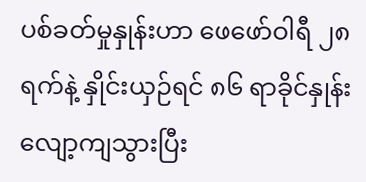ပစ်ခတ်မှုနှုန်းဟာ ဖေဖော်ဝါရီ ၂၈ ရက်နဲ့ နှိုင်းယှဉ်ရင် ၈၆ ရာခိုင်နှုန်း လျော့ကျသွားပြီး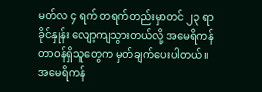မတ်လ ၄ ရက် တရက်တည်းမှာတင် ၂၃ ရာခိုင်နှုန်း လျော့ကျသွားတယ်လို့ အမေရိကန် တာဝန်ရှိသူတွေက မှတ်ချက်ပေးပါတယ်။
အမေရိကန်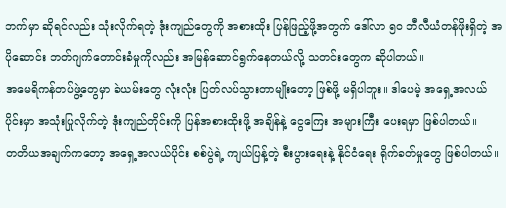ဘက်မှာ ဆိုရင်လည်း သုံးလိုက်ရတဲ့ ဒုံးကျည်တွေကို အစားထိုး ပြန်ဖြည့်ဖို့အတွက် ဒေါ်လာ ၅၀ ဘီလီယံတန်ဖိုးရှိတဲ့ အပိုဆောင်း ဘတ်ဂျက်တောင်းခံမှုကိုလည်း အမြန်ဆောင်ရွက်နေတယ်လို့ သတင်းတွေက ဆိုပါတယ်။
အမေရိကန်တပ်ဖွဲ့တွေမှာ ခဲယမ်းတွေ လုံးလုံး ပြတ်လပ်သွားတာမျိုးတော့ ဖြစ်ဖို့ မရှိပါဘူး။ ဒါပေမဲ့ အရှေ့အလယ်ပိုင်းမှာ အသုံးပြုလိုက်တဲ့ ဒုံးကျည်တိုင်းကို ပြန်အစားထိုးဖို့ အချိန်နဲ့ ငွေကြေး အများကြီး ပေးရမှာ ဖြစ်ပါတယ်။
တတိယအချက်ကတော့ အရှေ့အလယ်ပိုင်း စစ်ပွဲရဲ့ ကျယ်ပြန့်တဲ့ စီးပွားရေးနဲ့ နိုင်ငံရေး ရိုက်ခတ်မှုတွေ ဖြစ်ပါတယ်။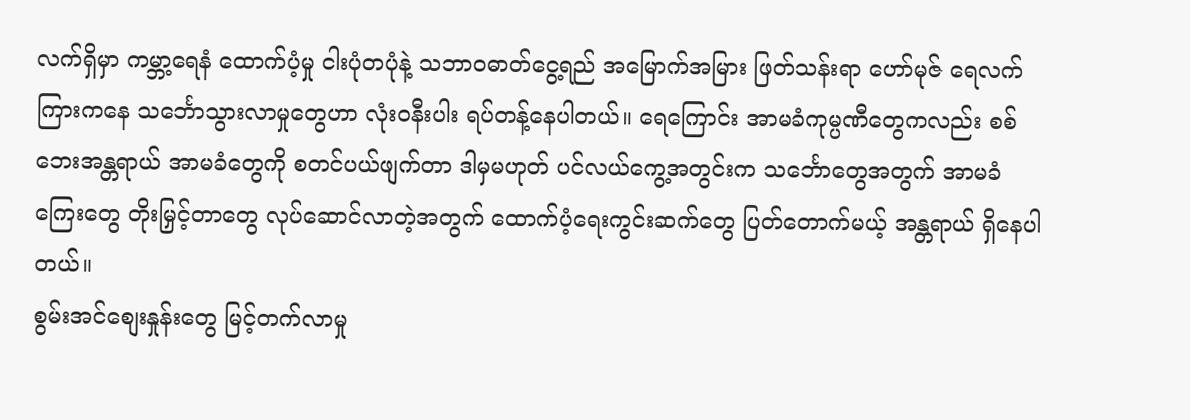လက်ရှိမှာ ကမ္ဘာ့ရေနံ ထောက်ပံ့မှု ငါးပုံတပုံနဲ့ သဘာဝဓာတ်ငွေ့ရည် အမြောက်အမြား ဖြတ်သန်းရာ ဟော်မုဇ် ရေလက်ကြားကနေ သင်္ဘောသွားလာမှုတွေဟာ လုံးဝနီးပါး ရပ်တန့်နေပါတယ်။ ရေကြောင်း အာမခံကုမ္ပဏီတွေကလည်း စစ်ဘေးအန္တရာယ် အာမခံတွေကို စတင်ပယ်ဖျက်တာ ဒါမှမဟုတ် ပင်လယ်ကွေ့အတွင်းက သင်္ဘောတွေအတွက် အာမခံကြေးတွေ တိုးမြှင့်တာတွေ လုပ်ဆောင်လာတဲ့အတွက် ထောက်ပံ့ရေးကွင်းဆက်တွေ ပြတ်တောက်မယ့် အန္တရာယ် ရှိနေပါတယ်။
စွမ်းအင်စျေးနှုန်းတွေ မြင့်တက်လာမှု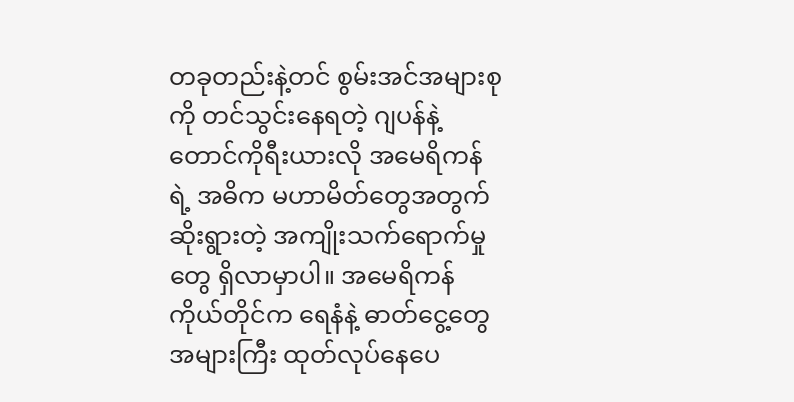တခုတည်းနဲ့တင် စွမ်းအင်အများစုကို တင်သွင်းနေရတဲ့ ဂျပန်နဲ့ တောင်ကိုရီးယားလို အမေရိကန်ရဲ့ အဓိက မဟာမိတ်တွေအတွက် ဆိုးရွားတဲ့ အကျိုးသက်ရောက်မှုတွေ ရှိလာမှာပါ။ အမေရိကန်ကိုယ်တိုင်က ရေနံနဲ့ ဓာတ်ငွေ့တွေ အများကြီး ထုတ်လုပ်နေပေ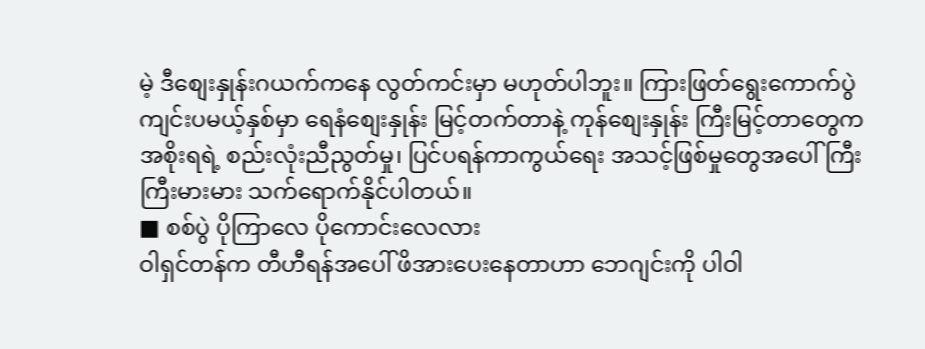မဲ့ ဒီစျေးနှုန်းဂယက်ကနေ လွတ်ကင်းမှာ မဟုတ်ပါဘူး။ ကြားဖြတ်ရွေးကောက်ပွဲ ကျင်းပမယ့်နှစ်မှာ ရေနံစျေးနှုန်း မြင့်တက်တာနဲ့ ကုန်စျေးနှုန်း ကြီးမြင့်တာတွေက အစိုးရရဲ့ စည်းလုံးညီညွတ်မှု၊ ပြင်ပရန်ကာကွယ်ရေး အသင့်ဖြစ်မှုတွေအပေါ် ကြီးကြီးမားမား သက်ရောက်နိုင်ပါတယ်။
■ စစ်ပွဲ ပိုကြာလေ ပိုကောင်းလေလား
ဝါရှင်တန်က တီဟီရန်အပေါ် ဖိအားပေးနေတာဟာ ဘေဂျင်းကို ပါဝါ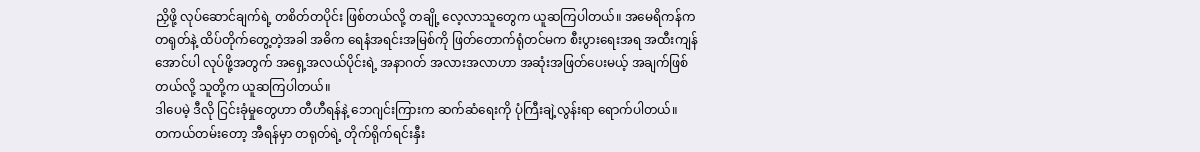ညှိဖို့ လုပ်ဆောင်ချက်ရဲ့ တစိတ်တပိုင်း ဖြစ်တယ်လို့ တချို့ လေ့လာသူတွေက ယူဆကြပါတယ်။ အမေရိကန်က တရုတ်နဲ့ ထိပ်တိုက်တွေ့တဲ့အခါ အဓိက ရေနံအရင်းအမြစ်ကို ဖြတ်တောက်ရုံတင်မက စီးပွားရေးအရ အထီးကျန်အောင်ပါ လုပ်ဖို့အတွက် အရှေ့အလယ်ပိုင်းရဲ့ အနာဂတ် အလားအလာဟာ အဆုံးအဖြတ်ပေးမယ့် အချက်ဖြစ်တယ်လို့ သူတို့က ယူဆကြပါတယ်။
ဒါပေမဲ့ ဒီလို ငြင်းခုံမှုတွေဟာ တီဟီရန်နဲ့ ဘေဂျင်းကြားက ဆက်ဆံရေးကို ပုံကြီးချဲ့လွန်းရာ ရောက်ပါတယ်။
တကယ်တမ်းတော့ အီရန်မှာ တရုတ်ရဲ့ တိုက်ရိုက်ရင်းနှီး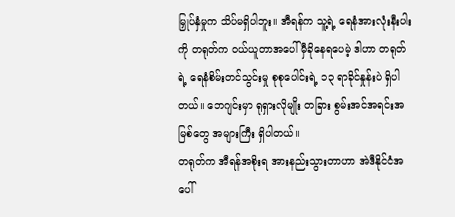မြှုပ်နှံမှုက သိပ်မရှိပါဘူး။ အီရန်က သူ့ရဲ့ ရေနံအားလုံးနီးပါးကို တရုတ်က ဝယ်ယူတာအပေါ် မှီခိုနေရပေမဲ့ ဒါဟာ တရုတ်ရဲ့ ရေနံစိမ်းတင်သွင်းမှု စုစုပေါင်းရဲ့ ၁၃ ရာခိုင်နှုန်းပဲ ရှိပါတယ်။ ဘေဂျင်းမှာ ရုရှားလိုမျိုး တခြား စွမ်းအင်အရင်းအမြစ်တွေ အများကြီး ရှိပါတယ်။
တရုတ်က အီရန်အစိုးရ အားနည်းသွားတာဟာ အဲဒီနိုင်ငံအပေါ်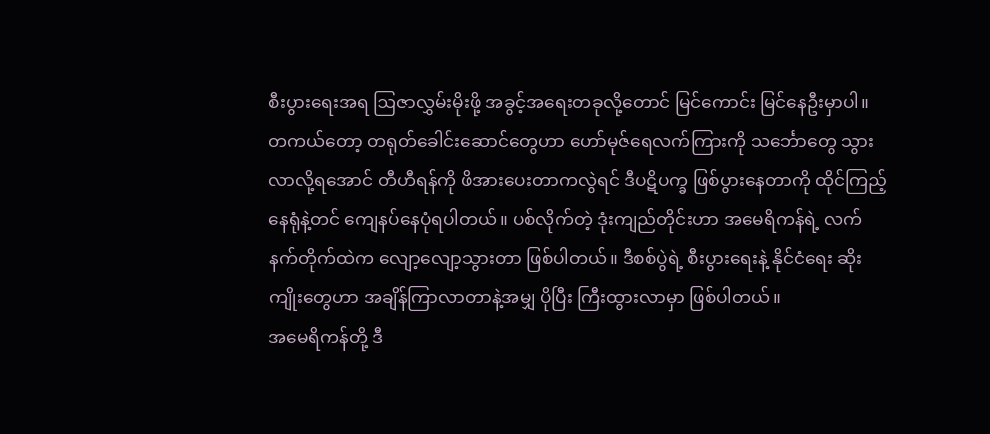စီးပွားရေးအရ ဩဇာလွှမ်းမိုးဖို့ အခွင့်အရေးတခုလို့တောင် မြင်ကောင်း မြင်နေဦးမှာပါ။
တကယ်တော့ တရုတ်ခေါင်းဆောင်တွေဟာ ဟော်မုဇ်ရေလက်ကြားကို သင်္ဘောတွေ သွားလာလို့ရအောင် တီဟီရန်ကို ဖိအားပေးတာကလွဲရင် ဒီပဋိပက္ခ ဖြစ်ပွားနေတာကို ထိုင်ကြည့်နေရုံနဲ့တင် ကျေနပ်နေပုံရပါတယ်။ ပစ်လိုက်တဲ့ ဒုံးကျည်တိုင်းဟာ အမေရိကန်ရဲ့ လက်နက်တိုက်ထဲက လျော့လျော့သွားတာ ဖြစ်ပါတယ်။ ဒီစစ်ပွဲရဲ့ စီးပွားရေးနဲ့ နိုင်ငံရေး ဆိုးကျိုးတွေဟာ အချိန်ကြာလာတာနဲ့အမျှ ပိုပြီး ကြီးထွားလာမှာ ဖြစ်ပါတယ်။
အမေရိကန်တို့ ဒီ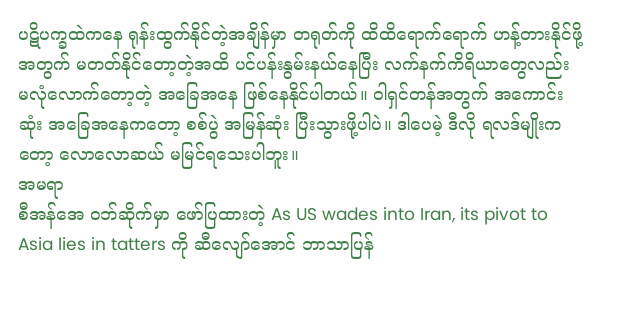ပဋိပက္ခထဲကနေ ရုန်းထွက်နိုင်တဲ့အချိန်မှာ တရုတ်ကို ထိထိရောက်ရောက် ဟန့်တားနိုင်ဖို့အတွက် မတတ်နိုင်တော့တဲ့အထိ ပင်ပန်းနွမ်းနယ်နေပြီး လက်နက်ကိရိယာတွေလည်း မလုံလောက်တော့တဲ့ အခြေအနေ ဖြစ်နေနိုင်ပါတယ်။ ဝါရှင်တန်အတွက် အကောင်းဆုံး အခြေအနေကတော့ စစ်ပွဲ အမြန်ဆုံး ပြီးသွားဖို့ပါပဲ။ ဒါပေမဲ့ ဒီလို ရလဒ်မျိုးကတော့ လောလောဆယ် မမြင်ရသေးပါဘူး။
အမရာ
စီအန်အေ ဝဘ်ဆိုက်မှာ ဖော်ပြထားတဲ့ As US wades into Iran, its pivot to Asia lies in tatters ကို ဆီလျော်အောင် ဘာသာပြန်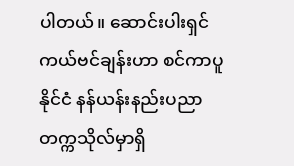ပါတယ်။ ဆောင်းပါးရှင် ကယ်ဗင်ချန်းဟာ စင်ကာပူနိုင်ငံ နန်ယန်းနည်းပညာတက္ကသိုလ်မှာရှိ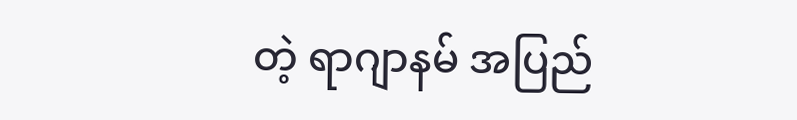တဲ့ ရာဂျာနမ် အပြည်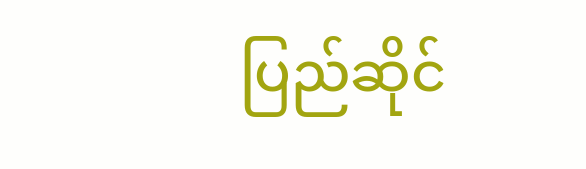ပြည်ဆိုင်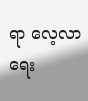ရာ လေ့လာရေး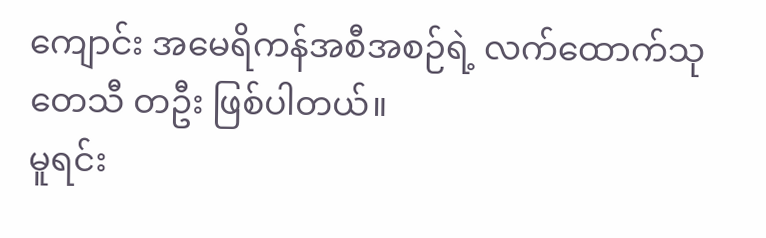ကျောင်း အမေရိကန်အစီအစဉ်ရဲ့ လက်ထောက်သုတေသီ တဦး ဖြစ်ပါတယ်။
မူရင်း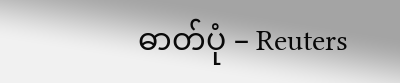ဓာတ်ပုံ – Reuters